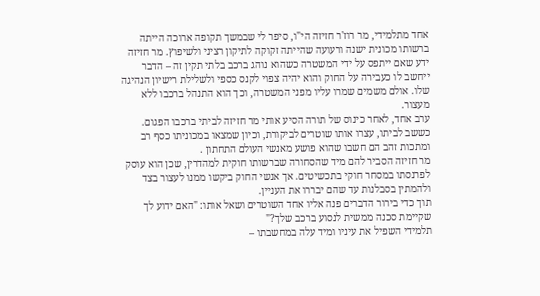אחד מתלמידי, מר רוז'ר חזיזה הי"ו, סיפר לי שבמשך תקופה ארוכה הייתה ברשותו מכונית ישנה ורעועה שהייתה זקוקה לתיקון רציני ולשיפוץ. מר חזיזה ידע שאם ייתפס על ידי המשטרה כשהוא נוהג ברכב בלתי תקין זה – הדבר ייחשב לו כעבירה על החוק והוא יהיה צפוי לקנס כספי ולשלילת רישיון הנהיגה שלו. אולם משמים שמרו עליו מפני המשטרה, וכך הוא התנהל ברכבו ללא מעצור.
ערב אחד, לאחר כינוס של תורה הסיע אותי מר חזיזה לביתי ברכבו הפגום. כששב לביתו, עצרו אותו שוטרים לביקורת, וכיון שמצאו במכוניתו כסף רב ומתכות זהב הם חשבו שהוא פושע מאנשי העולם התחתון .
מר חזיזה הסביר להם מיד שהסחורה שברשותו חוקית למהדרין, שכן הוא עוסק לפרנסתו במסחר חוקי בתכשיטים. אך אנשי החוק ביקשו ממנו לעצור בצד ולהמתין בסבלנות עד שהם יבררו את העניין.
תוך כדי בירור הדברים פנה אליו אחד השוטרים ושאל אותו: "האם ידוע לך שקיימת סכנה ממשית לנסוע ברכב שלך?"
תלמידי השפיל את עיניו ומיד עלה במחשבתו –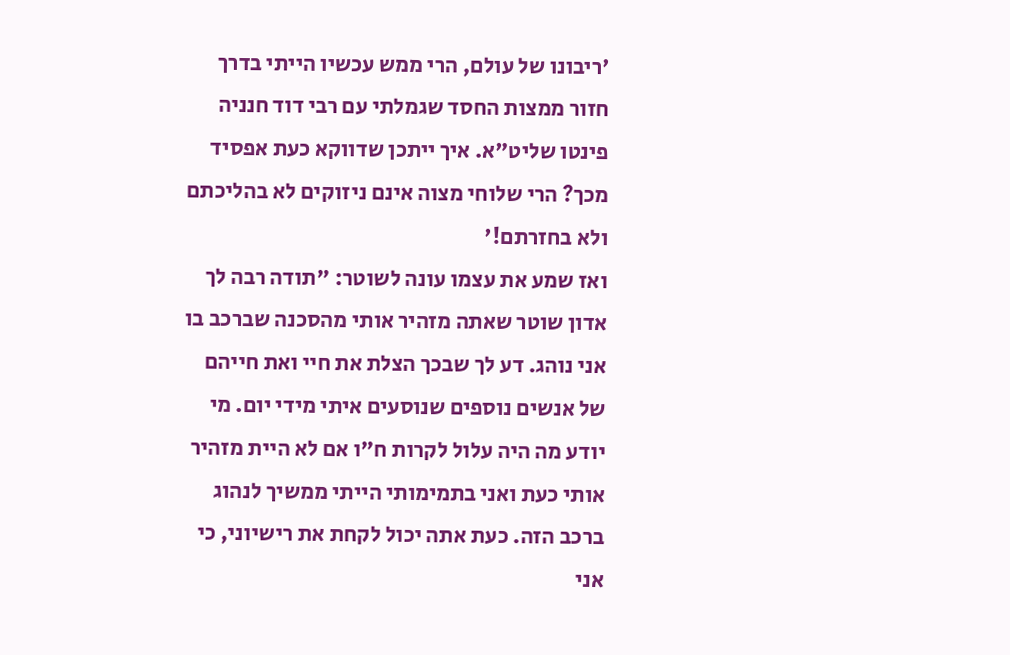'ריבונו של עולם, הרי ממש עכשיו הייתי בדרך חזור ממצות החסד שגמלתי עם רבי דוד חנניה פינטו שליט"א. איך ייתכן שדווקא כעת אפסיד מכך? הרי שלוחי מצוה אינם ניזוקים לא בהליכתם ולא בחזרתם!'
ואז שמע את עצמו עונה לשוטר: "תודה רבה לך אדון שוטר שאתה מזהיר אותי מהסכנה שברכב בו אני נוהג. דע לך שבכך הצלת את חיי ואת חייהם של אנשים נוספים שנוסעים איתי מידי יום. מי יודע מה היה עלול לקרות ח"ו אם לא היית מזהיר אותי כעת ואני בתמימותי הייתי ממשיך לנהוג ברכב הזה. כעת אתה יכול לקחת את רישיוני, כי אני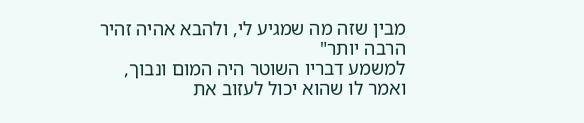מבין שזה מה שמגיע לי, ולהבא אהיה זהיר הרבה יותר"
למשמע דבריו השוטר היה המום ונבוך, ואמר לו שהוא יכול לעזוב את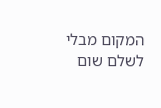המקום מבלי לשלם שום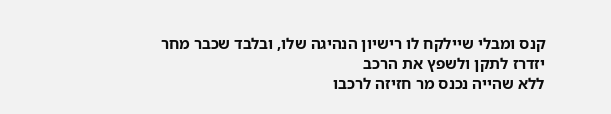קנס ומבלי שיילקח לו רישיון הנהיגה שלו, ובלבד שכבר מחר יזדרז לתקן ולשפץ את הרכב
ללא שהייה נכנס מר חזיזה לרכבו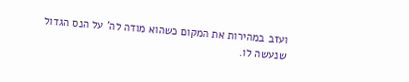ועזב במהירות את המקום כשהוא מודה לה' על הנס הגדול שנעשה לו.